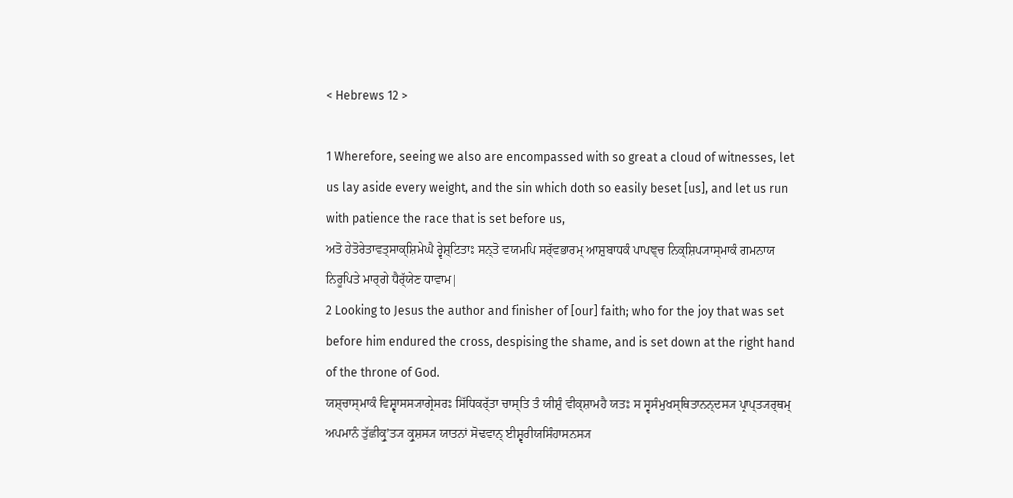< Hebrews 12 >

1 Wherefore, seeing we also are encompassed with so great a cloud of witnesses, let us lay aside every weight, and the sin which doth so easily beset [us], and let us run with patience the race that is set before us,
ਅਤੋ ਹੇਤੋਰੇਤਾਵਤ੍ਸਾਕ੍ਸ਼ਿਮੇਘੈ ਰ੍ਵੇਸ਼੍ਟਿਤਾਃ ਸਨ੍ਤੋ ਵਯਮਪਿ ਸਰ੍ੱਵਭਾਰਮ੍ ਆਸ਼ੁਬਾਧਕੰ ਪਾਪਞ੍ਚ ਨਿਕ੍ਸ਼ਿਪ੍ਯਾਸ੍ਮਾਕੰ ਗਮਨਾਯ ਨਿਰੂਪਿਤੇ ਮਾਰ੍ਗੇ ਧੈਰ੍ੱਯੇਣ ਧਾਵਾਮ|
2 Looking to Jesus the author and finisher of [our] faith; who for the joy that was set before him endured the cross, despising the shame, and is set down at the right hand of the throne of God.
ਯਸ਼੍ਚਾਸ੍ਮਾਕੰ ਵਿਸ਼੍ਵਾਸਸ੍ਯਾਗ੍ਰੇਸਰਃ ਸਿੱਧਿਕਰ੍ੱਤਾ ਚਾਸ੍ਤਿ ਤੰ ਯੀਸ਼ੁੰ ਵੀਕ੍ਸ਼ਾਮਹੈ ਯਤਃ ਸ ਸ੍ਵਸੰਮੁਖਸ੍ਥਿਤਾਨਨ੍ਦਸ੍ਯ ਪ੍ਰਾਪ੍ਤ੍ਯਰ੍ਥਮ੍ ਅਪਮਾਨੰ ਤੁੱਛੀਕ੍ਰੁʼਤ੍ਯ ਕ੍ਰੁਸ਼ਸ੍ਯ ਯਾਤਨਾਂ ਸੋਢਵਾਨ੍ ਈਸ਼੍ਵਰੀਯਸਿੰਹਾਸਨਸ੍ਯ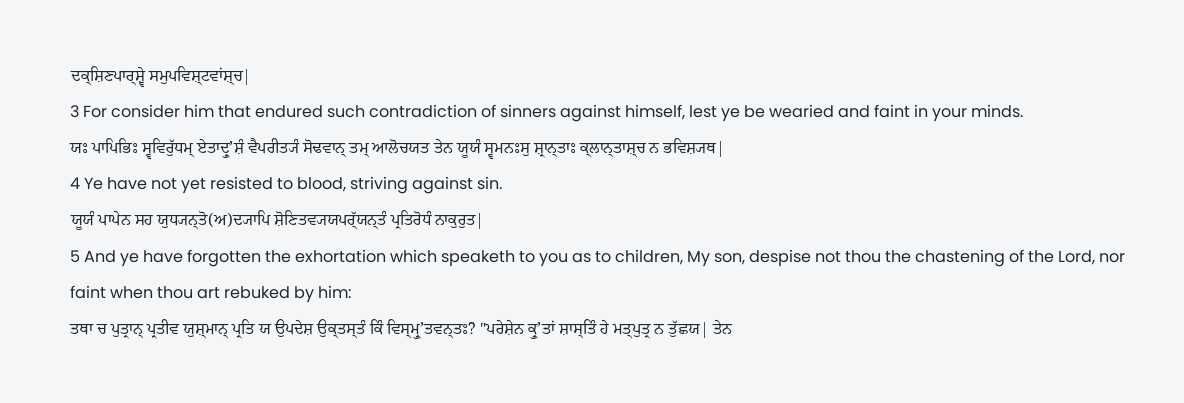ਦਕ੍ਸ਼ਿਣਪਾਰ੍ਸ਼੍ਵੇ ਸਮੁਪਵਿਸ਼੍ਟਵਾਂਸ਼੍ਚ|
3 For consider him that endured such contradiction of sinners against himself, lest ye be wearied and faint in your minds.
ਯਃ ਪਾਪਿਭਿਃ ਸ੍ਵਵਿਰੁੱਧਮ੍ ਏਤਾਦ੍ਰੁʼਸ਼ੰ ਵੈਪਰੀਤ੍ਯੰ ਸੋਢਵਾਨ੍ ਤਮ੍ ਆਲੋਚਯਤ ਤੇਨ ਯੂਯੰ ਸ੍ਵਮਨਃਸੁ ਸ਼੍ਰਾਨ੍ਤਾਃ ਕ੍ਲਾਨ੍ਤਾਸ਼੍ਚ ਨ ਭਵਿਸ਼੍ਯਥ|
4 Ye have not yet resisted to blood, striving against sin.
ਯੂਯੰ ਪਾਪੇਨ ਸਹ ਯੁਧ੍ਯਨ੍ਤੋ(ਅ)ਦ੍ਯਾਪਿ ਸ਼ੋਣਿਤਵ੍ਯਯਪਰ੍ੱਯਨ੍ਤੰ ਪ੍ਰਤਿਰੋਧੰ ਨਾਕੁਰੁਤ|
5 And ye have forgotten the exhortation which speaketh to you as to children, My son, despise not thou the chastening of the Lord, nor faint when thou art rebuked by him:
ਤਥਾ ਚ ਪੁਤ੍ਰਾਨ੍ ਪ੍ਰਤੀਵ ਯੁਸ਼੍ਮਾਨ੍ ਪ੍ਰਤਿ ਯ ਉਪਦੇਸ਼ ਉਕ੍ਤਸ੍ਤੰ ਕਿੰ ਵਿਸ੍ਮ੍ਰੁʼਤਵਨ੍ਤਃ? "ਪਰੇਸ਼ੇਨ ਕ੍ਰੁʼਤਾਂ ਸ਼ਾਸ੍ਤਿੰ ਹੇ ਮਤ੍ਪੁਤ੍ਰ ਨ ਤੁੱਛਯ| ਤੇਨ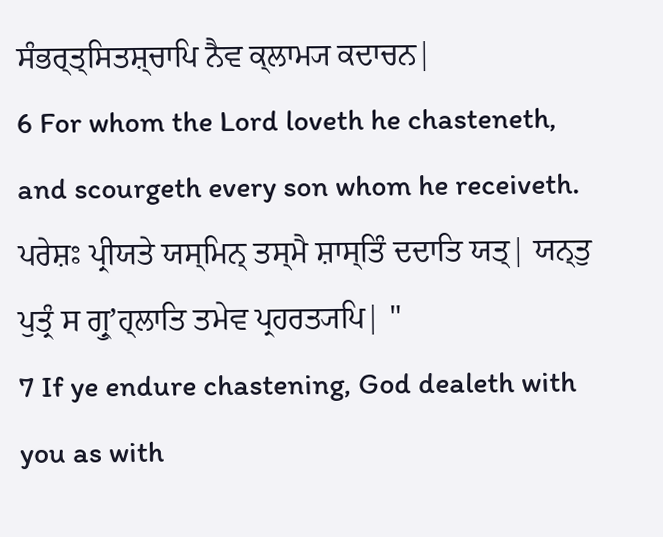ਸੰਭਰ੍ਤ੍ਸਿਤਸ਼੍ਚਾਪਿ ਨੈਵ ਕ੍ਲਾਮ੍ਯ ਕਦਾਚਨ|
6 For whom the Lord loveth he chasteneth, and scourgeth every son whom he receiveth.
ਪਰੇਸ਼ਃ ਪ੍ਰੀਯਤੇ ਯਸ੍ਮਿਨ੍ ਤਸ੍ਮੈ ਸ਼ਾਸ੍ਤਿੰ ਦਦਾਤਿ ਯਤ੍| ਯਨ੍ਤੁ ਪੁਤ੍ਰੰ ਸ ਗ੍ਰੁʼਹ੍ਲਾਤਿ ਤਮੇਵ ਪ੍ਰਹਰਤ੍ਯਪਿ| "
7 If ye endure chastening, God dealeth with you as with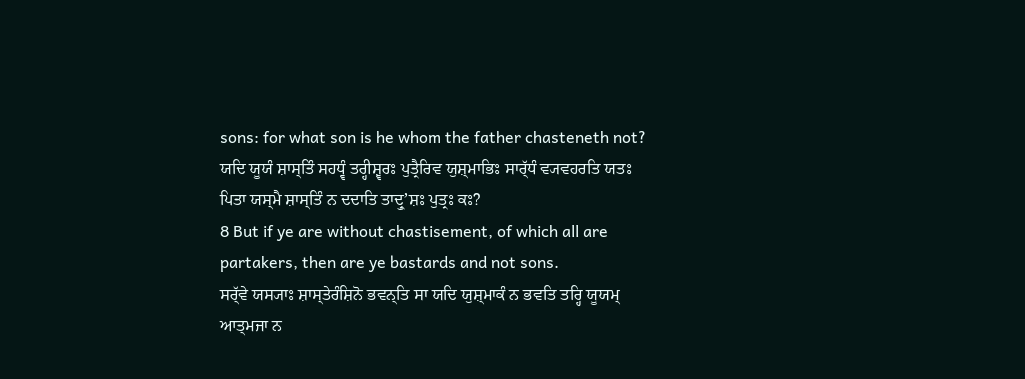sons: for what son is he whom the father chasteneth not?
ਯਦਿ ਯੂਯੰ ਸ਼ਾਸ੍ਤਿੰ ਸਹਧ੍ਵੰ ਤਰ੍ਹੀਸ਼੍ਵਰਃ ਪੁਤ੍ਰੈਰਿਵ ਯੁਸ਼੍ਮਾਭਿਃ ਸਾਰ੍ੱਧੰ ਵ੍ਯਵਹਰਤਿ ਯਤਃ ਪਿਤਾ ਯਸ੍ਮੈ ਸ਼ਾਸ੍ਤਿੰ ਨ ਦਦਾਤਿ ਤਾਦ੍ਰੁʼਸ਼ਃ ਪੁਤ੍ਰਃ ਕਃ?
8 But if ye are without chastisement, of which all are partakers, then are ye bastards and not sons.
ਸਰ੍ੱਵੇ ਯਸ੍ਯਾਃ ਸ਼ਾਸ੍ਤੇਰੰਸ਼ਿਨੋ ਭਵਨ੍ਤਿ ਸਾ ਯਦਿ ਯੁਸ਼੍ਮਾਕੰ ਨ ਭਵਤਿ ਤਰ੍ਹਿ ਯੂਯਮ੍ ਆਤ੍ਮਜਾ ਨ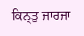ਕਿਨ੍ਤੁ ਜਾਰਜਾ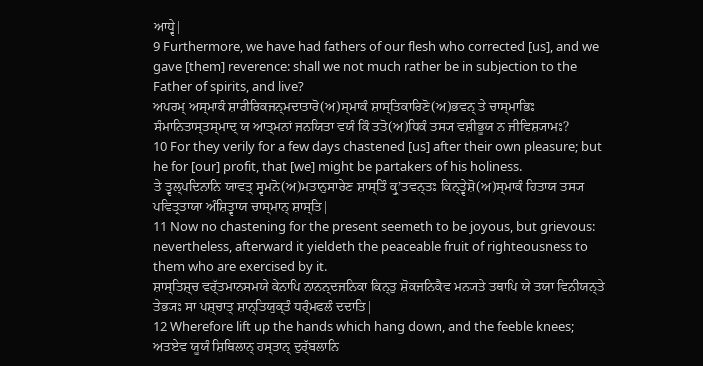ਆਧ੍ਵੇ|
9 Furthermore, we have had fathers of our flesh who corrected [us], and we gave [them] reverence: shall we not much rather be in subjection to the Father of spirits, and live?
ਅਪਰਮ੍ ਅਸ੍ਮਾਕੰ ਸ਼ਾਰੀਰਿਕਜਨ੍ਮਦਾਤਾਰੋ(ਅ)ਸ੍ਮਾਕੰ ਸ਼ਾਸ੍ਤਿਕਾਰਿਣੋ(ਅ)ਭਵਨ੍ ਤੇ ਚਾਸ੍ਮਾਭਿਃ ਸੰਮਾਨਿਤਾਸ੍ਤਸ੍ਮਾਦ੍ ਯ ਆਤ੍ਮਨਾਂ ਜਨਯਿਤਾ ਵਯੰ ਕਿੰ ਤਤੋ(ਅ)ਧਿਕੰ ਤਸ੍ਯ ਵਸ਼ੀਭੂਯ ਨ ਜੀਵਿਸ਼੍ਯਾਮਃ?
10 For they verily for a few days chastened [us] after their own pleasure; but he for [our] profit, that [we] might be partakers of his holiness.
ਤੇ ਤ੍ਵਲ੍ਪਦਿਨਾਨਿ ਯਾਵਤ੍ ਸ੍ਵਮਨੋ(ਅ)ਮਤਾਨੁਸਾਰੇਣ ਸ਼ਾਸ੍ਤਿੰ ਕ੍ਰੁʼਤਵਨ੍ਤਃ ਕਿਨ੍ਤ੍ਵੇਸ਼ੋ(ਅ)ਸ੍ਮਾਕੰ ਹਿਤਾਯ ਤਸ੍ਯ ਪਵਿਤ੍ਰਤਾਯਾ ਅੰਸ਼ਿਤ੍ਵਾਯ ਚਾਸ੍ਮਾਨ੍ ਸ਼ਾਸ੍ਤਿ|
11 Now no chastening for the present seemeth to be joyous, but grievous: nevertheless, afterward it yieldeth the peaceable fruit of righteousness to them who are exercised by it.
ਸ਼ਾਸ੍ਤਿਸ਼੍ਚ ਵਰ੍ੱਤਮਾਨਸਮਯੇ ਕੇਨਾਪਿ ਨਾਨਨ੍ਦਜਨਿਕਾ ਕਿਨ੍ਤੁ ਸ਼ੋਕਜਨਿਕੈਵ ਮਨ੍ਯਤੇ ਤਥਾਪਿ ਯੇ ਤਯਾ ਵਿਨੀਯਨ੍ਤੇ ਤੇਭ੍ਯਃ ਸਾ ਪਸ਼੍ਚਾਤ੍ ਸ਼ਾਨ੍ਤਿਯੁਕ੍ਤੰ ਧਰ੍ੰਮਫਲੰ ਦਦਾਤਿ|
12 Wherefore lift up the hands which hang down, and the feeble knees;
ਅਤਏਵ ਯੂਯੰ ਸ਼ਿਥਿਲਾਨ੍ ਹਸ੍ਤਾਨ੍ ਦੁਰ੍ੱਬਲਾਨਿ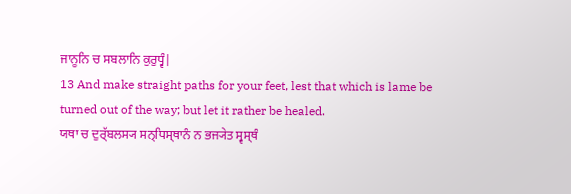ਜਾਨੂਨਿ ਚ ਸਬਲਾਨਿ ਕੁਰੁਧ੍ਵੰ|
13 And make straight paths for your feet, lest that which is lame be turned out of the way; but let it rather be healed.
ਯਥਾ ਚ ਦੁਰ੍ੱਬਲਸ੍ਯ ਸਨ੍ਧਿਸ੍ਥਾਨੰ ਨ ਭਜ੍ਯੇਤ ਸ੍ਵਸ੍ਥੰ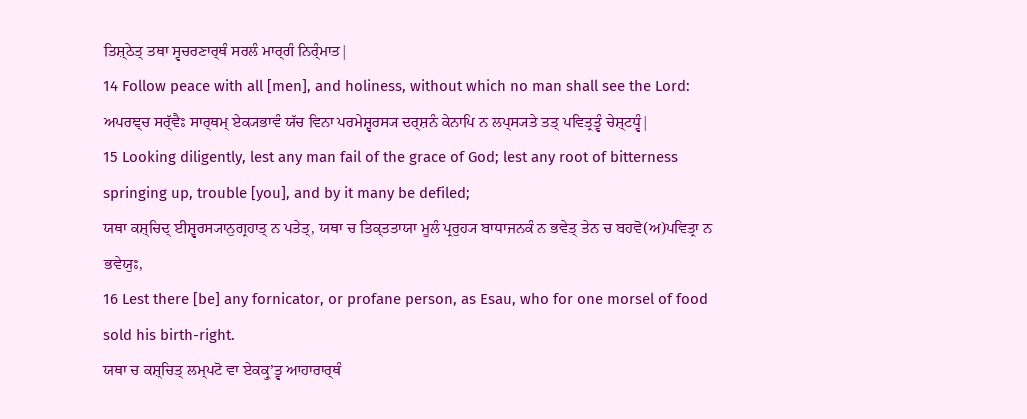ਤਿਸ਼੍ਠੇਤ੍ ਤਥਾ ਸ੍ਵਚਰਣਾਰ੍ਥੰ ਸਰਲੰ ਮਾਰ੍ਗੰ ਨਿਰ੍ੰਮਾਤ|
14 Follow peace with all [men], and holiness, without which no man shall see the Lord:
ਅਪਰਞ੍ਚ ਸਰ੍ੱਵੈਃ ਸਾਰ੍ਥਮ੍ ਏਕ੍ਯਭਾਵੰ ਯੱਚ ਵਿਨਾ ਪਰਮੇਸ਼੍ਵਰਸ੍ਯ ਦਰ੍ਸ਼ਨੰ ਕੇਨਾਪਿ ਨ ਲਪ੍ਸ੍ਯਤੇ ਤਤ੍ ਪਵਿਤ੍ਰਤ੍ਵੰ ਚੇਸ਼੍ਟਧ੍ਵੰ|
15 Looking diligently, lest any man fail of the grace of God; lest any root of bitterness springing up, trouble [you], and by it many be defiled;
ਯਥਾ ਕਸ਼੍ਚਿਦ੍ ਈਸ਼੍ਵਰਸ੍ਯਾਨੁਗ੍ਰਹਾਤ੍ ਨ ਪਤੇਤ੍, ਯਥਾ ਚ ਤਿਕ੍ਤਤਾਯਾ ਮੂਲੰ ਪ੍ਰਰੁਹ੍ਯ ਬਾਧਾਜਨਕੰ ਨ ਭਵੇਤ੍ ਤੇਨ ਚ ਬਹਵੋ(ਅ)ਪਵਿਤ੍ਰਾ ਨ ਭਵੇਯੁਃ,
16 Lest there [be] any fornicator, or profane person, as Esau, who for one morsel of food sold his birth-right.
ਯਥਾ ਚ ਕਸ਼੍ਚਿਤ੍ ਲਮ੍ਪਟੋ ਵਾ ਏਕਕ੍ਰੁʼਤ੍ਵ ਆਹਾਰਾਰ੍ਥੰ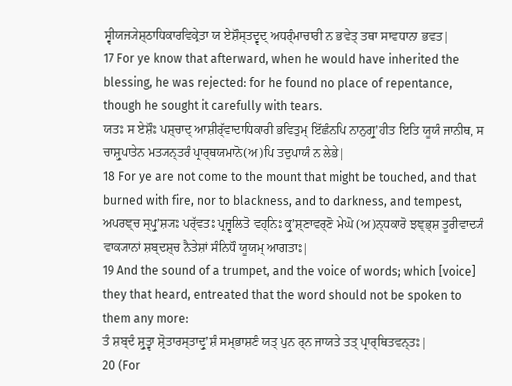ਸ੍ਵੀਯਜ੍ਯੇਸ਼੍ਠਾਧਿਕਾਰਵਿਕ੍ਰੇਤਾ ਯ ਏਸ਼ੌਸ੍ਤਦ੍ਵਦ੍ ਅਧਰ੍ੰਮਾਚਾਰੀ ਨ ਭਵੇਤ੍ ਤਥਾ ਸਾਵਧਾਨਾ ਭਵਤ|
17 For ye know that afterward, when he would have inherited the blessing, he was rejected: for he found no place of repentance, though he sought it carefully with tears.
ਯਤਃ ਸ ਏਸ਼ੌਃ ਪਸ਼੍ਚਾਦ੍ ਆਸ਼ੀਰ੍ੱਵਾਦਾਧਿਕਾਰੀ ਭਵਿਤੁਮ੍ ਇੱਛੰਨਪਿ ਨਾਨੁਗ੍ਰੁʼਹੀਤ ਇਤਿ ਯੂਯੰ ਜਾਨੀਥ, ਸ ਚਾਸ਼੍ਰੁਪਾਤੇਨ ਮਤ੍ਯਨ੍ਤਰੰ ਪ੍ਰਾਰ੍ਥਯਮਾਨੋ(ਅ)ਪਿ ਤਦੁਪਾਯੰ ਨ ਲੇਭੇ|
18 For ye are not come to the mount that might be touched, and that burned with fire, nor to blackness, and to darkness, and tempest,
ਅਪਰਞ੍ਚ ਸ੍ਪ੍ਰੁʼਸ਼੍ਯਃ ਪਰ੍ੱਵਤਃ ਪ੍ਰਜ੍ਵਲਿਤੋ ਵਹ੍ਨਿਃ ਕ੍ਰੁʼਸ਼੍ਣਾਵਰ੍ਣੋ ਮੇਘੋ (ਅ)ਨ੍ਧਕਾਰੋ ਝਞ੍ਭ੍ਸ਼ ਤੂਰੀਵਾਦ੍ਯੰ ਵਾਕ੍ਯਾਨਾਂ ਸ਼ਬ੍ਦਸ਼੍ਚ ਨੈਤੇਸ਼ਾਂ ਸੰਨਿਧੌ ਯੂਯਮ੍ ਆਗਤਾਃ|
19 And the sound of a trumpet, and the voice of words; which [voice] they that heard, entreated that the word should not be spoken to them any more:
ਤੰ ਸ਼ਬ੍ਦੰ ਸ਼੍ਰੁਤ੍ਵਾ ਸ਼੍ਰੋਤਾਰਸ੍ਤਾਦ੍ਰੁʼਸ਼ੰ ਸਮ੍ਭਾਸ਼ਣੰ ਯਤ੍ ਪੁਨ ਰ੍ਨ ਜਾਯਤੇ ਤਤ੍ ਪ੍ਰਾਰ੍ਥਿਤਵਨ੍ਤਃ|
20 (For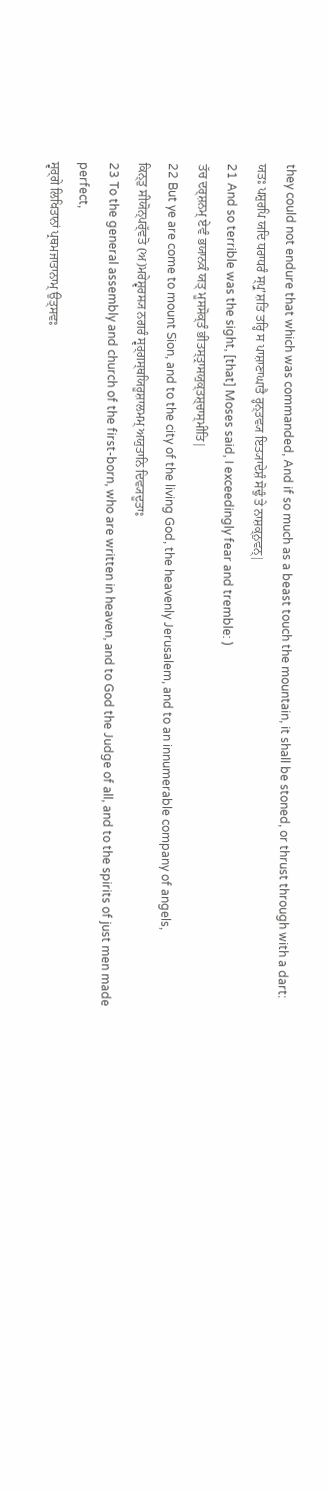they could not endure that which was commanded, And if so much as a beast touch the mountain, it shall be stoned, or thrust through with a dart:
ਯਤਃ ਪਸ਼ੁਰਪਿ ਯਦਿ ਧਰਾਧਰੰ ਸ੍ਪ੍ਰੁʼਸ਼ਤਿ ਤਰ੍ਹਿ ਸ ਪਾਸ਼ਾਣਾਘਾਤੈ ਰ੍ਹਨ੍ਤਵ੍ਯ ਇਤ੍ਯਾਦੇਸ਼ੰ ਸੋਢੁੰ ਤੇ ਨਾਸ਼ਕ੍ਨੁਵਨ੍|
21 And so terrible was the sight, [that] Moses said, I exceedingly fear and tremble: )
ਤੱਚ ਦਰ੍ਸ਼ਨਮ੍ ਏਵੰ ਭਯਾਨਕੰ ਯਤ੍ ਮੂਸਸੋਕ੍ਤੰ ਭੀਤਸ੍ਤ੍ਰਾਸਯੁਕ੍ਤਸ਼੍ਚਾਸ੍ਮੀਤਿ|
22 But ye are come to mount Sion, and to the city of the living God, the heavenly Jerusalem, and to an innumerable company of angels,
ਕਿਨ੍ਤੁ ਸੀਯੋਨ੍ਪਰ੍ੱਵਤੋ (ਅ)ਮਰੇਸ਼੍ਵਰਸ੍ਯ ਨਗਰੰ ਸ੍ਵਰ੍ਗਸ੍ਥਯਿਰੂਸ਼ਾਲਮਮ੍ ਅਯੁਤਾਨਿ ਦਿਵ੍ਯਦੂਤਾਃ
23 To the general assembly and church of the first-born, who are written in heaven, and to God the Judge of all, and to the spirits of just men made perfect,
ਸ੍ਵਰ੍ਗੇ ਲਿਖਿਤਾਨਾਂ ਪ੍ਰਥਮਜਾਤਾਨਾਮ੍ ਉਤ੍ਸਵਃ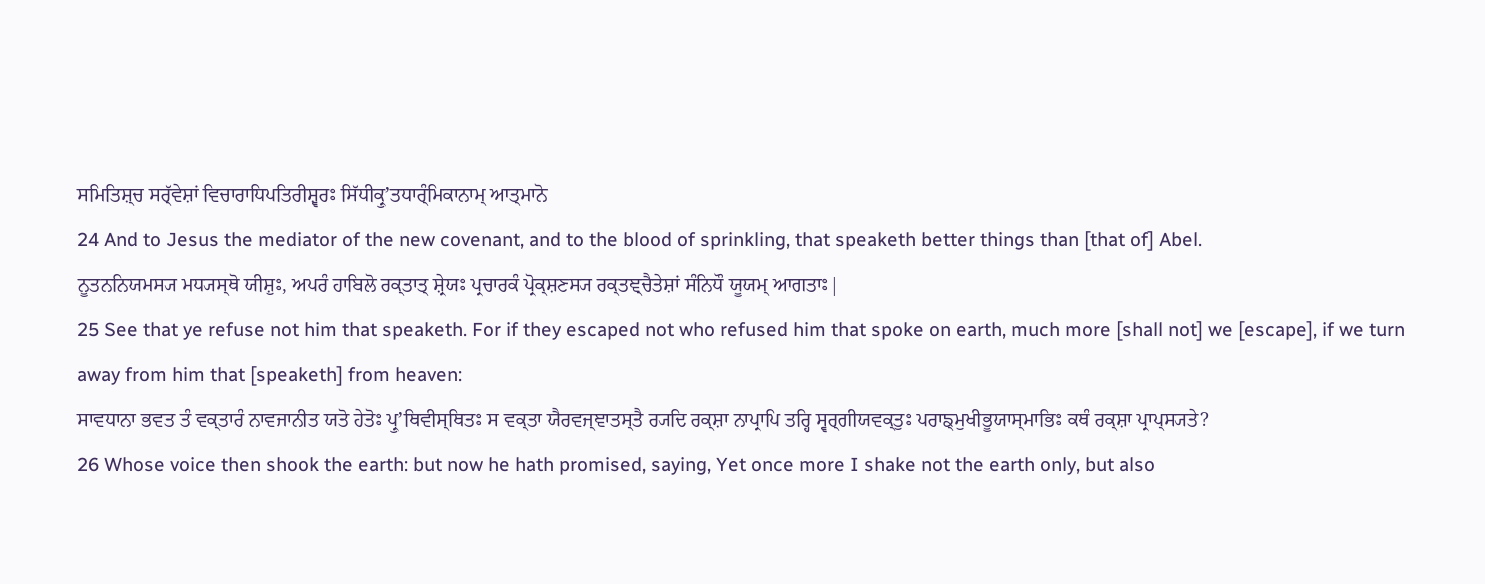ਸਮਿਤਿਸ਼੍ਚ ਸਰ੍ੱਵੇਸ਼ਾਂ ਵਿਚਾਰਾਧਿਪਤਿਰੀਸ਼੍ਵਰਃ ਸਿੱਧੀਕ੍ਰੁʼਤਧਾਰ੍ੰਮਿਕਾਨਾਮ੍ ਆਤ੍ਮਾਨੋ
24 And to Jesus the mediator of the new covenant, and to the blood of sprinkling, that speaketh better things than [that of] Abel.
ਨੂਤਨਨਿਯਮਸ੍ਯ ਮਧ੍ਯਸ੍ਥੋ ਯੀਸ਼ੁਃ, ਅਪਰੰ ਹਾਬਿਲੋ ਰਕ੍ਤਾਤ੍ ਸ਼੍ਰੇਯਃ ਪ੍ਰਚਾਰਕੰ ਪ੍ਰੋਕ੍ਸ਼ਣਸ੍ਯ ਰਕ੍ਤਞ੍ਚੈਤੇਸ਼ਾਂ ਸੰਨਿਧੌ ਯੂਯਮ੍ ਆਗਤਾਃ|
25 See that ye refuse not him that speaketh. For if they escaped not who refused him that spoke on earth, much more [shall not] we [escape], if we turn away from him that [speaketh] from heaven:
ਸਾਵਧਾਨਾ ਭਵਤ ਤੰ ਵਕ੍ਤਾਰੰ ਨਾਵਜਾਨੀਤ ਯਤੋ ਹੇਤੋਃ ਪ੍ਰੁʼਥਿਵੀਸ੍ਥਿਤਃ ਸ ਵਕ੍ਤਾ ਯੈਰਵਜ੍ਞਾਤਸ੍ਤੈ ਰ੍ਯਦਿ ਰਕ੍ਸ਼ਾ ਨਾਪ੍ਰਾਪਿ ਤਰ੍ਹਿ ਸ੍ਵਰ੍ਗੀਯਵਕ੍ਤੁਃ ਪਰਾਙ੍ਮੁਖੀਭੂਯਾਸ੍ਮਾਭਿਃ ਕਥੰ ਰਕ੍ਸ਼ਾ ਪ੍ਰਾਪ੍ਸ੍ਯਤੇ?
26 Whose voice then shook the earth: but now he hath promised, saying, Yet once more I shake not the earth only, but also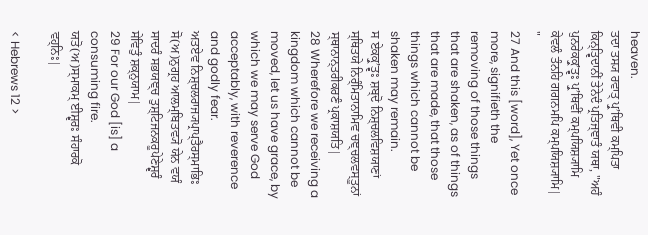heaven.
ਤਦਾ ਤਸ੍ਯ ਰਵਾਤ੍ ਪ੍ਰੁʼਥਿਵੀ ਕਮ੍ਪਿਤਾ ਕਿਨ੍ਤ੍ਵਿਦਾਨੀਂ ਤੇਨੇਦੰ ਪ੍ਰਤਿਜ੍ਞਾਤੰ ਯਥਾ, "ਅਹੰ ਪੁਨਰੇਕਕ੍ਰੁʼਤ੍ਵਃ ਪ੍ਰੁʼਥਿਵੀਂ ਕਮ੍ਪਯਿਸ਼੍ਯਾਮਿ ਕੇਵਲੰ ਤੰਨਹਿ ਗਗਨਮਪਿ ਕਮ੍ਪਯਿਸ਼੍ਯਾਮਿ| "
27 And this [word], Yet once more, signifieth the removing of those things that are shaken, as of things that are made, that those things which cannot be shaken may remain.
ਸ ਏਕਕ੍ਰੁʼਤ੍ਵਃ ਸ਼ਬ੍ਦੋ ਨਿਸ਼੍ਚਲਵਿਸ਼ਯਾਣਾਂ ਸ੍ਥਿਤਯੇ ਨਿਰ੍ੰਮਿਤਾਨਾਮਿਵ ਚਞ੍ਚਲਵਸ੍ਤੂਨਾਂ ਸ੍ਥਾਨਾਨ੍ਤਰੀਕਰਣੰ ਪ੍ਰਕਾਸ਼ਯਤਿ|
28 Wherefore we receiving a kingdom which cannot be moved, let us have grace, by which we may serve God acceptably, with reverence and godly fear.
ਅਤਏਵ ਨਿਸ਼੍ਚਲਰਾਜ੍ਯਪ੍ਰਾਪ੍ਤੈਰਸ੍ਮਾਭਿਃ ਸੋ(ਅ)ਨੁਗ੍ਰਹ ਆਲਮ੍ਬਿਤਵ੍ਯੋ ਯੇਨ ਵਯੰ ਸਾਦਰੰ ਸਭਯਞ੍ਚ ਤੁਸ਼੍ਟਿਜਨਕਰੂਪੇਣੇਸ਼੍ਵਰੰ ਸੇਵਿਤੁੰ ਸ਼ਕ੍ਨੁਯਾਮ|
29 For our God [is] a consuming fire.
ਯਤੋ(ਅ)ਸ੍ਮਾਕਮ੍ ਈਸ਼੍ਵਰਃ ਸੰਹਾਰਕੋ ਵਹ੍ਨਿਃ|

< Hebrews 12 >